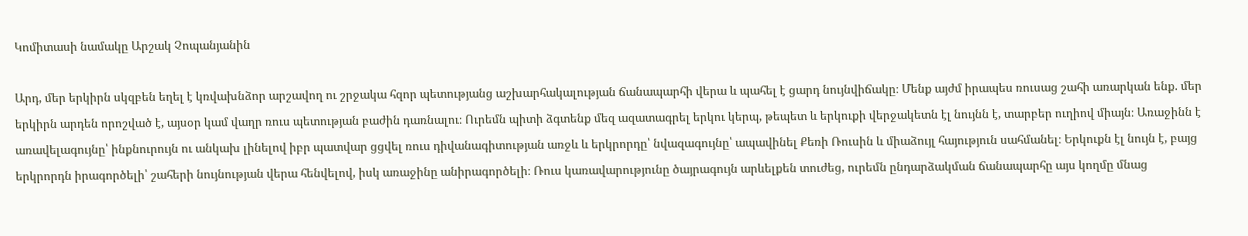Կոմիտասի նամակը Արշակ Չոպանյանին

Արդ, մեր երկիրն սկզբեն եղել է կռվախնձոր արշավող ու շրջակա հզոր պետությանց աշխարհակալության ճանապարհի վերա և պահել է ցարդ նույնվիճակը։ Մենք այժմ իրապես ռուսաց շահի առարկան ենք. մեր երկիրն արդեն որոշված է, այսօր կամ վաղր ռուս պետության բաժին դառնալու։ Ուրեմն պիտի ձգտենք մեզ ազատագրել երկու կերպ, թեպետ և երկուքի վերջակետն էլ նույնն է, տարբեր ուղիով միայն։ Առաջինն է առավելագույնը՝ ինքնուրույն ու անկախ լինելով իբր պատվար ցցվել ռուս դիվանագիտության առջև և երկրորդը՝ նվազագույնը՝ ապավինել Քեռի Ռուսին և միաձույլ հայություն սահմանել։ Երկուքն էլ նույն է, բայց երկրորդն իրագործելի՝ շահերի նույնության վերա հենվելով, իսկ առաջինը անիրագործելի։ Ռուս կառավարությունը ծայրագույն արևելքեն տուժեց, ուրեմն ընդարձակման ճանապարհը այս կողմը մնաց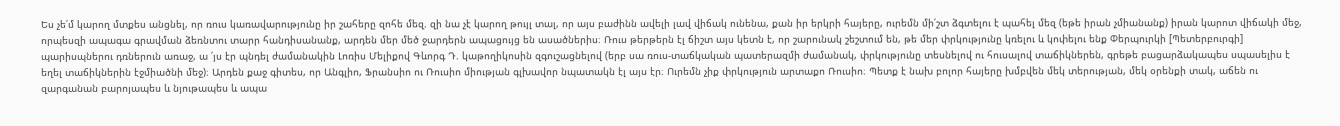Ես չե՛մ կարող մտքես անցնել, որ ռուս կառավարությունը իր շահերը զոհե մեզ. զի նա չէ կարող թույլ տալ, որ այս բաժինն ավելի լավ վիճակ ունենա, քան իր երկրի հայերը, ուրեմն մի՛շտ ձգտելու է պահել մեզ (եթե իրան չմիանանք) իրան կարոտ վիճակի մեջ, որպեսզի ապագա գրավման ձեռնտու տարր հանդիսանանք, արդեն մեր մեծ ջարդերն ապացույց են ասածներիս։ Ռուս թերթերն էլ ճիշտ այս կետն է, որ շարունակ շեշտում են, թե մեր փրկությունը կռելու և կոփելու ենք Փերպուրկի [Պետերբուրգի] պարիսպներու դռներուն առաջ, ա ՛յս էր պնդել ժամանակին Լոռիս Մելիքով Գևորգ Դ. կաթողիկոսին զգուշացնելով (երբ սա ռուս-տաճկական պատերազմի ժամանակ, փրկությունը տեսնելով ու հուսալով տաճիկներեն, գրեթե բացարձակապես սպասելիս է եղել տաճիկներին էջմիածնի մեջ)։ Արդեն քաջ գիտես, որ Անգլիո, Ֆրանսիո ու Ռուսիո միության գլխավոր նպատակն էլ այս էր։ Ուրեմն չիք փրկություն արտաքո Ռուսիո։ Պետք է նախ բոլոր հայերը խմբվեն մեկ տերության, մեկ օրենքի տակ, աճեն ու զարգանան բարոյապես և նյութապես և ապա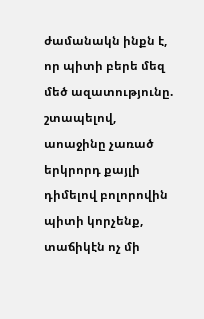ժամանակն ինքն է, որ պիտի բերե մեզ մեծ ազատությունը. շտապելով, աոաջինը չառած երկրորդ քայլի դիմելով բոլորովին պիտի կորչենք, տաճիկէն ոչ մի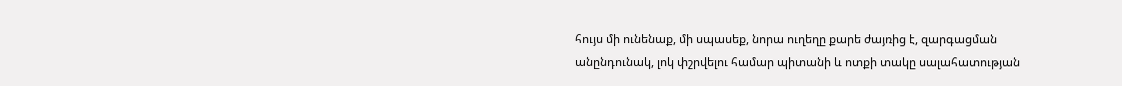հույս մի ունենաք, մի սպասեք, նորա ուղեղը քարե ժայռից է, զարգացման անընդունակ, լոկ փշրվելու համար պիտանի և ոտքի տակը սալահատության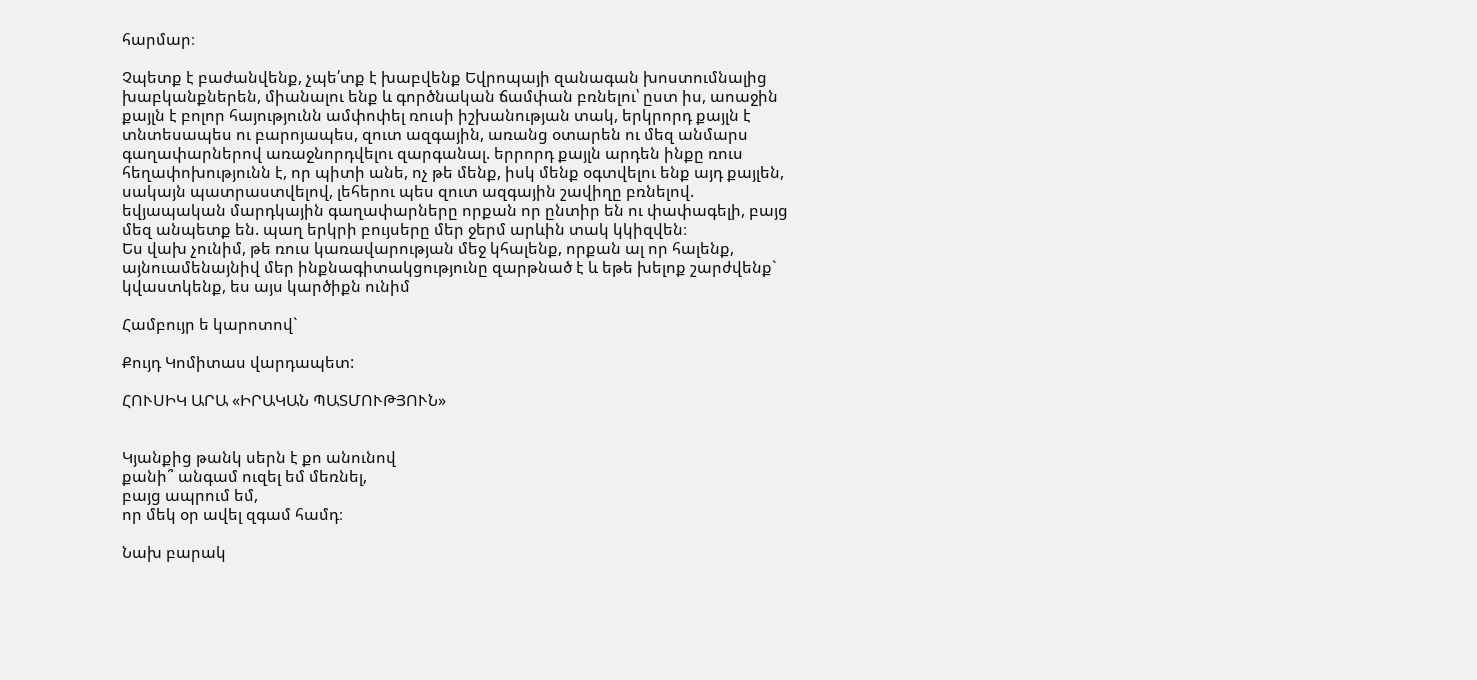հարմար։

Չպետք է բաժանվենք, չպե՛տք է խաբվենք Եվրոպայի զանագան խոստումնալից խաբկանքներեն, միանալու ենք և գործնական ճամփան բռնելու՝ ըստ իս, աոաջին քայլն է բոլոր հայությունն ամփոփել ռուսի իշխանության տակ, երկրորդ քայլն է տնտեսապես ու բարոյապես, զուտ ազգային, առանց օտարեն ու մեզ անմարս գաղափարներով առաջնորդվելու զարգանալ. երրորդ քայլն արդեն ինքը ռուս հեղափոխությունն է, որ պիտի անե, ոչ թե մենք, իսկ մենք օգտվելու ենք այդ քայլեն, սակայն պատրաստվելով, լեհերու պես զուտ ազգային շավիղը բռնելով. եվյապական մարդկային գաղափարները որքան որ ընտիր են ու փափագելի, բայց մեզ անպետք են. պաղ երկրի բույսերը մեր ջերմ արևին տակ կկիզվեն։
Ես վախ չունիմ, թե ռուս կառավարության մեջ կհալենք, որքան ալ որ հալենք, այնուամենայնիվ մեր ինքնագիտակցությունը զարթնած է և եթե խելոք շարժվենք` կվաստկենք, ես այս կարծիքն ունիմ

Համբույր ե կարոտով`

Քույդ Կոմիտաս վարդապետ:

ՀՈՒՍԻԿ ԱՐԱ «ԻՐԱԿԱՆ ՊԱՏՄՈՒԹՅՈՒՆ»


Կյանքից թանկ սերն է քո անունով
քանի՞ անգամ ուզել եմ մեռնել,
բայց ապրում եմ,
որ մեկ օր ավել զգամ համդ։

Նախ բարակ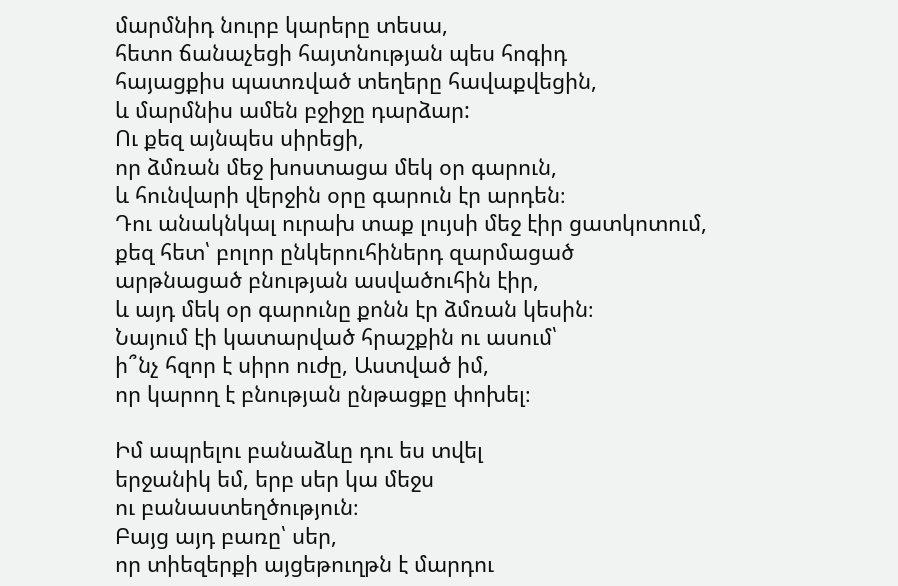մարմնիդ նուրբ կարերը տեսա,
հետո ճանաչեցի հայտնության պես հոգիդ
հայացքիս պատռված տեղերը հավաքվեցին,
և մարմնիս ամեն բջիջը դարձար:
Ու քեզ այնպես սիրեցի,
որ ձմռան մեջ խոստացա մեկ օր գարուն,
և հունվարի վերջին օրը գարուն էր արդեն։
Դու անակնկալ ուրախ տաք լույսի մեջ էիր ցատկոտում,
քեզ հետ՝ բոլոր ընկերուհիներդ զարմացած
արթնացած բնության ասվածուհին էիր,
և այդ մեկ օր գարունը քոնն էր ձմռան կեսին։
Նայում էի կատարված հրաշքին ու ասում՝
ի՞նչ հզոր է սիրո ուժը, Աստված իմ,
որ կարող է բնության ընթացքը փոխել։

Իմ ապրելու բանաձևը դու ես տվել
երջանիկ եմ, երբ սեր կա մեջս
ու բանաստեղծություն։
Բայց այդ բառը՝ սեր,
որ տիեզերքի այցեթուղթն է մարդու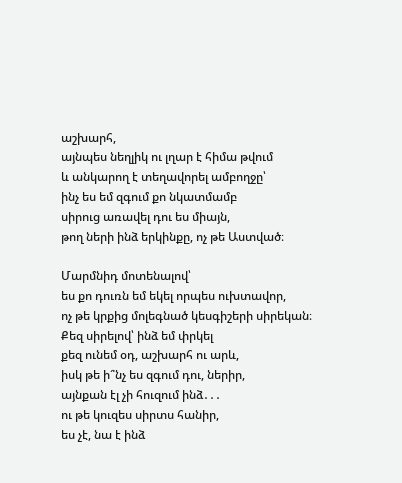աշխարհ,
այնպես նեղլիկ ու լղար է հիմա թվում
և անկարող է տեղավորել ամբողջը՝
ինչ ես եմ զգում քո նկատմամբ
սիրուց առավել դու ես միայն,
թող ների ինձ երկինքը, ոչ թե Աստված։

Մարմնիդ մոտենալով՝
ես քո դուռն եմ եկել որպես ուխտավոր,
ոչ թե կրքից մոլեգնած կեսգիշերի սիրեկան։
Քեզ սիրելով՝ ինձ եմ փրկել
քեզ ունեմ օդ, աշխարհ ու արև,
իսկ թե ի՞նչ ես զգում դու, ներիր,
այնքան էլ չի հուզում ինձ․․․
ու թե կուզես սիրտս հանիր,
ես չէ, նա է ինձ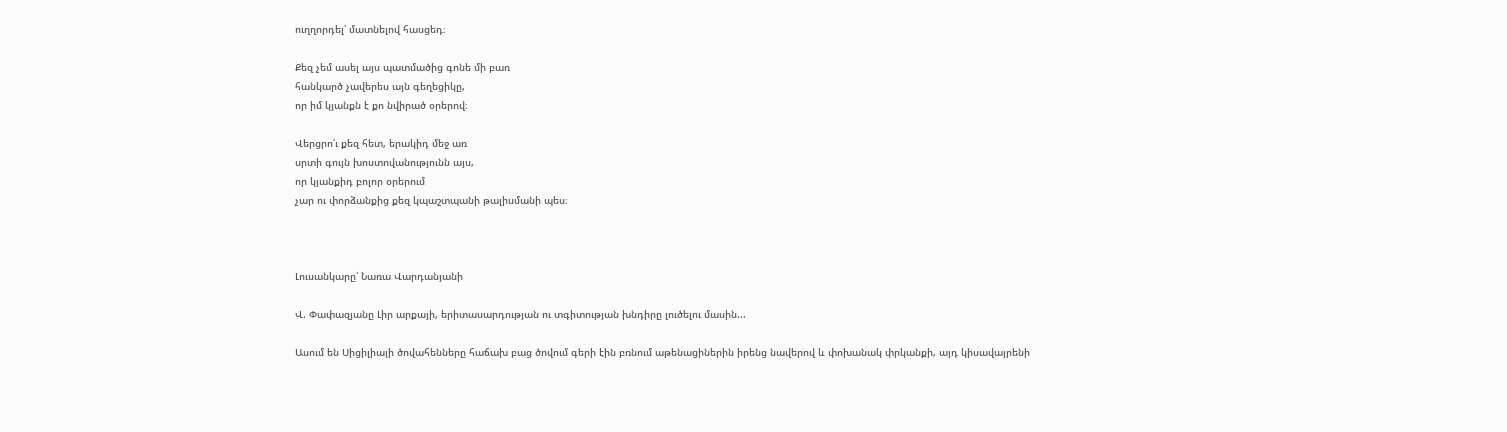ուղղորդել՝ մատնելով հասցեդ։

Քեզ չեմ ասել այս պատմածից գոնե մի բառ
հանկարծ չավերես այն գեղեցիկը,
որ իմ կյանքն է քո նվիրած օրերով։

Վերցրո՛ւ քեզ հետ, երակիդ մեջ առ
սրտի գույն խոստովանությունն այս,
որ կյանքիդ բոլոր օրերում
չար ու փորձանքից քեզ կպաշտպանի թալիսմանի պես։



Լուսանկարը՝ Նառա Վարդանյանի

Վ. Փափազյանը Լիր արքայի, երիտասարդության ու տգիտության խնդիրը լուծելու մասին...

Ասում են Սիցիլիայի ծովահենները հաճախ բաց ծովում գերի էին բռնում աթենացիներին իրենց նավերով և փոխանակ փրկանքի, այդ կիսավայրենի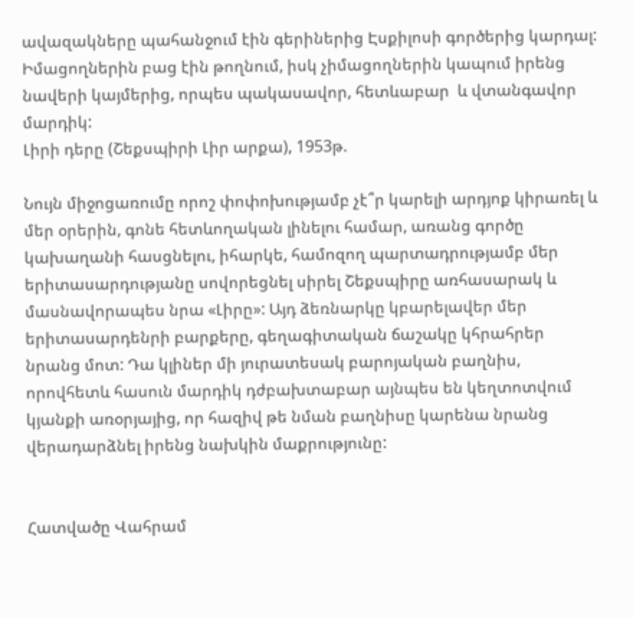ավազակները պահանջում էին գերիներից Էսքիլոսի գործերից կարդալ: Իմացողներին բաց էին թողնում, իսկ չիմացողներին կապում իրենց նավերի կայմերից, որպես պակասավոր, հետևաբար  և վտանգավոր մարդիկ:
Լիրի դերը (Շեքսպիրի Լիր արքա), 1953թ.

Նույն միջոցառումը որոշ փոփոխությամբ չէ՞ր կարելի արդյոք կիրառել և մեր օրերին, գոնե հետևողական լինելու համար, առանց գործը կախաղանի հասցնելու, իհարկե, համոզող պարտադրությամբ մեր երիտասարդությանը սովորեցնել սիրել Շեքսպիրը առհասարակ և մասնավորապես նրա «Լիրը»: Այդ ձեռնարկը կբարելավեր մեր երիտասարդենրի բարքերը, գեղագիտական ճաշակը կհրահրեր նրանց մոտ: Դա կլիներ մի յուրատեսակ բարոյական բաղնիս, որովհետև հասուն մարդիկ դժբախտաբար այնպես են կեղտոտվում կյանքի առօրյայից, որ հազիվ թե նման բաղնիսը կարենա նրանց վերադարձնել իրենց նախկին մաքրությունը:


Հատվածը Վահրամ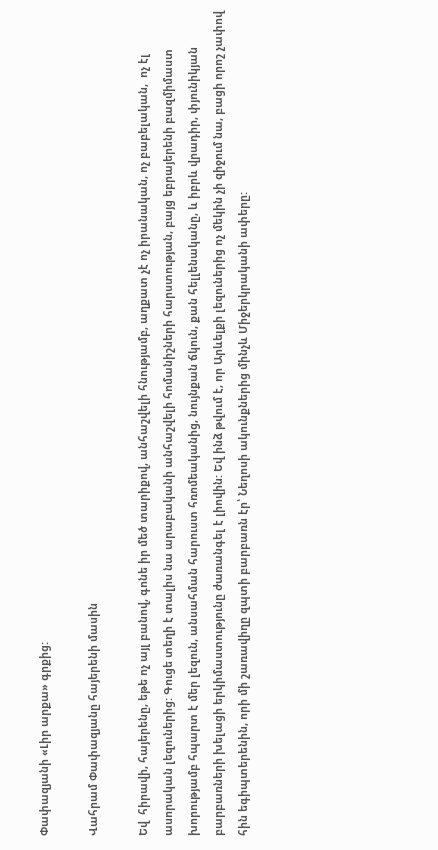Փափազյանի «Լիր արքա» գրքից:

Վահրամ Փափազյանը հայերենի մասին

Եվ  հիրավի, հայերենը, եթե ոչ այլ բանով, գոնե իր մեծ տարիքով, անհաշվելի հնությամբ, աղքատ չէ ոչ իրանական, ոչ բաբելական,  ոչ էլ ասորական լեզուներից: Գուցե տեղի է տալիս նա արաբականի անհաշվելի հոմանիշների հարստության, բայց եբրայերենի բազմիմաստ խորությամբ հպարտ է մեր լեզուն, անսահման հարուստ հռոմեականից, նույնքան ճկուն, քան հելլենականը, և իբրև վրադիր, փյունիկյան բարբառների խելացի երկիմաստությունը ժառանգել է լիովին: Եվ ինձ թվում է, որ Արևելքի լեզուներից ոչ մեկին չի զիջում նա, բացի որոշ չափով հին եգիպտերենին, որի մի շառավիղը զպտի բարբառն էր՝ Նեղոսի ակունքներից մինչև Միջերկրականի ափերը: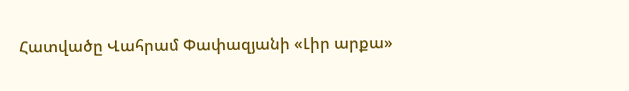Հատվածը Վահրամ Փափազյանի «Լիր արքա»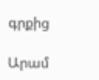գրքից

Արամ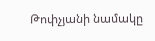Թոփչյանի նամակը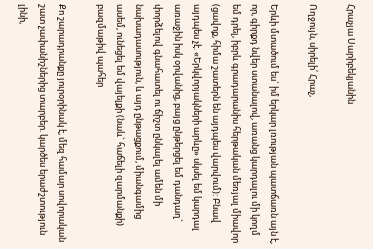Հրաչյա Սարիբեկյանին

Ողջույն, սիրելի՛ Հրաչ,

Երևի մտածում ես` իմ երկար լռության պատճառն այն է, որ, գիրքդ նվեր ստանալով, առանց կարդալու մի կողմ եմ դրել, իբրև գրադարանիս հերթական մեռյալ միավոր (ցավոք, հիմա շատերն են այդպես վարվում): Բնավ այդպես չէ. «Երկվորյակների արևը» սկսել եմ կարդալ առաջին իսկ օրվանից, բայց ընթերցել եմ դանդաղ` փորձելով գնահատել ու ճիշտ ընկալել ամեն մի նախադասություն, և այդ ընթացքում, միանգամից ասեմ, ունեցել եմ վայելքի (նաև` հաճելի զարմանքի) բազմաթիվ պահեր

Քո շարադրանքը յուրօրինակ է, մեզ համար սովորական շատ չափանիշներից տարբեր. կարծես երաժշտություն լինի,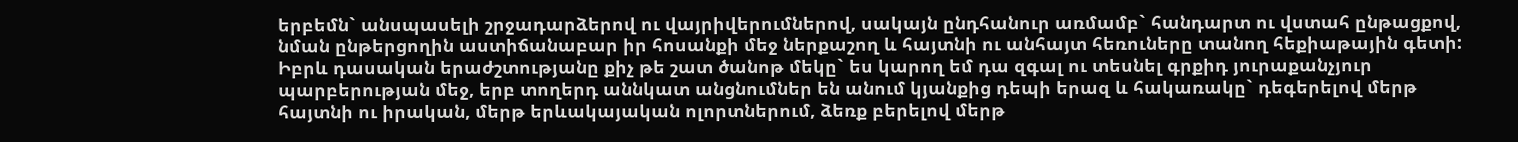երբեմն` անսպասելի շրջադարձերով ու վայրիվերումներով, սակայն ընդհանուր առմամբ` հանդարտ ու վստահ ընթացքով, նման ընթերցողին աստիճանաբար իր հոսանքի մեջ ներքաշող և հայտնի ու անհայտ հեռուները տանող հեքիաթային գետի: Իբրև դասական երաժշտությանը քիչ թե շատ ծանոթ մեկը` ես կարող եմ դա զգալ ու տեսնել գրքիդ յուրաքանչյուր պարբերության մեջ, երբ տողերդ աննկատ անցնումներ են անում կյանքից դեպի երազ և հակառակը` դեգերելով մերթ հայտնի ու իրական, մերթ երևակայական ոլորտներում, ձեռք բերելով մերթ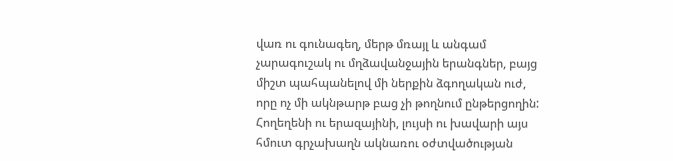վառ ու գունագեղ, մերթ մռայլ և անգամ չարագուշակ ու մղձավանջային երանգներ, բայց միշտ պահպանելով մի ներքին ձգողական ուժ, որը ոչ մի ակնթարթ բաց չի թողնում ընթերցողին: Հողեղենի ու երազայինի, լույսի ու խավարի այս հմուտ գրչախաղն ակնառու օժտվածության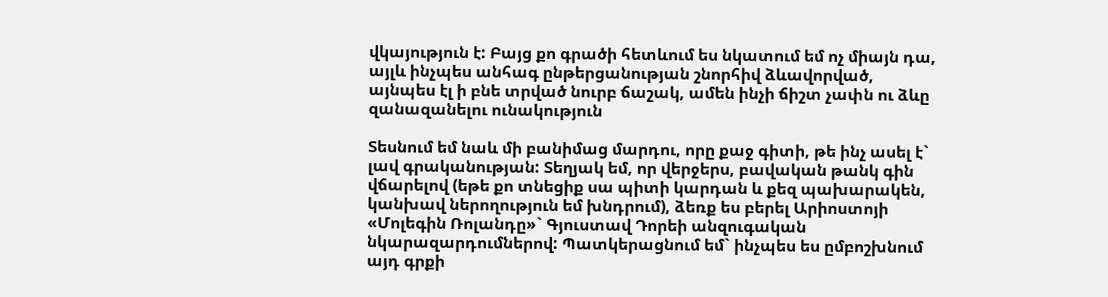վկայություն է: Բայց քո գրածի հետևում ես նկատում եմ ոչ միայն դա, այլև ինչպես անհագ ընթերցանության շնորհիվ ձևավորված, այնպես էլ ի բնե տրված նուրբ ճաշակ, ամեն ինչի ճիշտ չափն ու ձևը զանազանելու ունակություն

Տեսնում եմ նաև մի բանիմաց մարդու, որը քաջ գիտի, թե ինչ ասել է` լավ գրականության: Տեղյակ եմ, որ վերջերս, բավական թանկ գին վճարելով (եթե քո տնեցիք սա պիտի կարդան և քեզ պախարակեն, կանխավ ներողություն եմ խնդրում), ձեռք ես բերել Արիոստոյի «Մոլեգին Ռոլանդը»` Գյուստավ Դորեի անզուգական նկարազարդումներով: Պատկերացնում եմ` ինչպես ես ըմբոշխնում այդ գրքի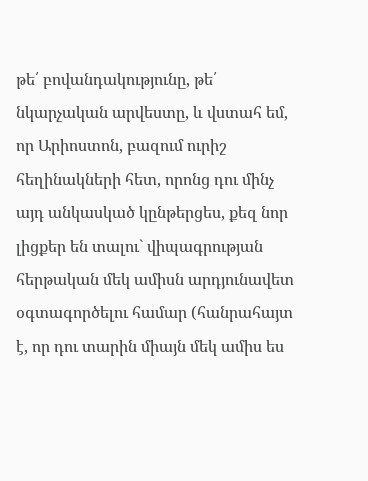թե՛ բովանդակությունը, թե՛ նկարչական արվեստը, և վստահ եմ, որ Արիոստոն, բազում ուրիշ հեղինակների հետ, որոնց դու մինչ այդ անկասկած կընթերցես, քեզ նոր լիցքեր են տալու` վիպագրության հերթական մեկ ամիսն արդյունավետ օգտագործելու համար (հանրահայտ է, որ դու տարին միայն մեկ ամիս ես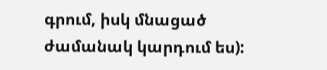գրում, իսկ մնացած ժամանակ կարդում ես):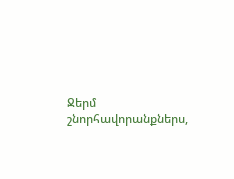Ջերմ շնորհավորանքներս,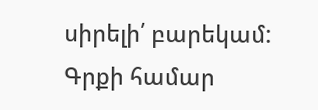սիրելի՛ բարեկամ:
Գրքի համար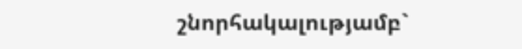շնորհակալությամբ`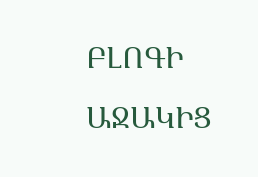ԲԼՈԳԻ ԱՋԱԿԻՑ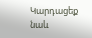Կարդացեք նաև